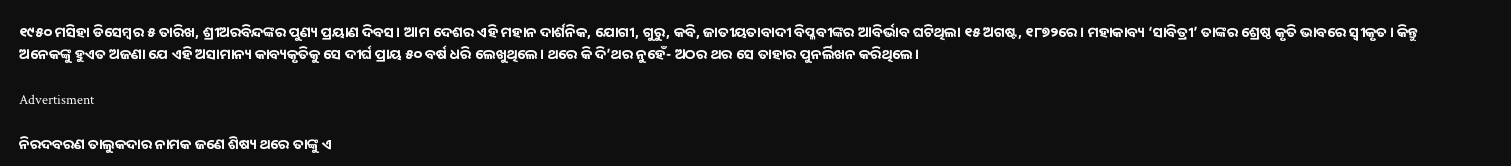୧୯୫୦ ମସିହା ଡିସେମ୍ବର ୫ ତାରିଖ, ଶ୍ରୀଅରବିନ୍ଦଙ୍କର ପୁଣ୍ୟ ପ୍ରୟାଣ ଦିବସ। ଆମ ଦେଶର ଏହି ମହାନ ଦାର୍ଶନିକ, ଯୋଗୀ, ଗୁରୁ, କବି, ଜାତୀୟତାବାଦୀ ବିପ୍ଳବୀଙ୍କର ଆବିର୍ଭାବ ଘଟିଥିଲା ୧୫ ଅଗଷ୍ଟ, ୧୮୭୨ରେ। ମହାକାବ୍ୟ ‘ସାବିତ୍ରୀ’ ତାଙ୍କର ଶ୍ରେଷ୍ଠ କୃତି ଭାବରେ ସ୍ୱୀକୃତ। କିନ୍ତୁ ଅନେକଙ୍କୁ ହୁଏତ ଅଜଣା ଯେ ଏହି ଅସାମାନ୍ୟ କାବ୍ୟକୃତିକୁ ସେ ଦୀର୍ଘ ପ୍ରାୟ ୫୦ ବର୍ଷ ଧରି ଲେଖୁଥିଲେ। ଥରେ କି ଦି’ଥର ନୁହେଁ- ଅଠର ଥର ସେ ତାହାର ପୁନର୍ଲିଖନ କରିଥିଲେ।

Advertisment

ନିରଦବରଣ ତାଲୁକଦାର ନାମକ ଜଣେ ଶିଷ୍ୟ ଥରେ ତାଙ୍କୁ ଏ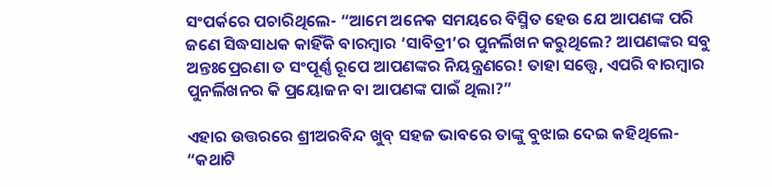ସଂପର୍କରେ ପଚାରିଥିଲେ- “ଆମେ ଅନେକ ସମୟରେ ବିସ୍ମିତ ହେଉ ଯେ ଆପଣଙ୍କ ପରି ଜଣେ ସିଦ୍ଧସାଧକ କାହିଁକି ବାରମ୍ବାର ‘ସାବିତ୍ରୀ’ର ପୁନର୍ଲିଖନ କରୁଥିଲେ? ଆପଣଙ୍କର ସବୁ ଅନ୍ତଃପ୍ରେରଣା ତ ସଂପୂର୍ଣ୍ଣ ରୂପେ ଆପଣଙ୍କର ନିୟନ୍ତ୍ରଣରେ! ତାହା ସତ୍ତ୍ୱେ, ଏପରି ବାରମ୍ବାର ପୁନର୍ଲିଖନର କି ପ୍ରୟୋଜନ ବା ଆପଣଙ୍କ ପାଇଁ ଥିଲା?”

ଏହାର ଉତ୍ତରରେ ଶ୍ରୀଅରବିନ୍ଦ ଖୁବ୍ ସହଜ ଭାବରେ ତାଙ୍କୁ ବୁଝାଇ ଦେଇ କହିଥିଲେ-
“କଥାଟି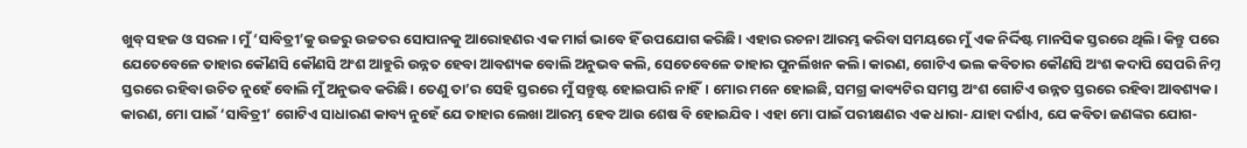ଖୁବ୍ ସହଜ ଓ ସରଳ। ମୁଁ ‘ସାବିତ୍ରୀ’କୁ ଉଚ୍ଚରୁ ଉଚ୍ଚତର ସୋପାନକୁ ଆରୋହଣର ଏକ ମାର୍ଗ ଭାବେ ହିଁ ଉପଯୋଗ କରିଛି। ଏହାର ରଚନା ଆରମ୍ଭ କରିବା ସମୟରେ ମୁଁ ଏକ ନିର୍ଦ୍ଦିଷ୍ଟ ମାନସିକ ସ୍ତରରେ ଥିଲି। କିନ୍ତୁ ପରେ ଯେତେବେଳେ ତାହାର କୌଣସି କୌଣସି ଅଂଶ ଆହୁରି ଉନ୍ନତ ହେବା ଆବଶ୍ୟକ ବୋଲି ଅନୁଭବ କଲି, ସେତେବେଳେ ତାହାର ପୁନର୍ଲିଖନ କଲି। କାରଣ, ଗୋଟିଏ ଭଲ କବିତାର କୌଣସି ଅଂଶ କଦାପି ସେପରି ନିମ୍ନ ସ୍ତରରେ ରହିବା ଉଚିତ ନୁହେଁ ବୋଲି ମୁଁ ଅନୁଭବ କରିଛି। ତେଣୁ ତା’ର ସେହି ସ୍ତରରେ ମୁଁ ସନ୍ତୁଷ୍ଟ ହୋଇପାରି ନାହିଁ। ମୋର ମନେ ହୋଇଛି, ସମଗ୍ର କାବ୍ୟଟିର ସମସ୍ତ ଅଂଶ ଗୋଟିଏ ଉନ୍ନତ ସ୍ତରରେ ରହିବା ଆବଶ୍ୟକ। କାରଣ, ମୋ ପାଇଁ ‘ସାବିତ୍ରୀ’ ଗୋଟିଏ ସାଧାରଣ କାବ୍ୟ ନୁହେଁ ଯେ ତାହାର ଲେଖା ଆରମ୍ଭ ହେବ ଆଉ ଶେଷ ବି ହୋଇଯିବ। ଏହା ମୋ ପାଇଁ ପରୀକ୍ଷଣର ଏକ ଧାରା- ଯାହା ଦର୍ଶାଏ, ଯେ କବିତା ଜଣଙ୍କର ଯୋଗ-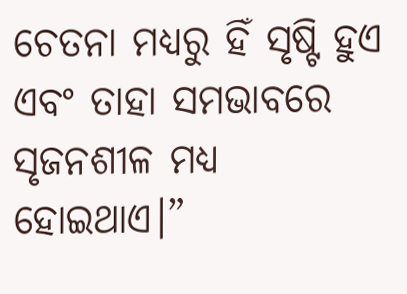ଚେତନା ମଧ୍ୟରୁ ହିଁ ସୃଷ୍ଟି ହୁଏ ଏବଂ ତାହା ସମଭାବରେ ସୃଜନଶୀଳ ମଧ୍ୟ ହୋଇଥାଏ।”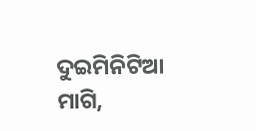ଦୁଇମିନିଟିଆ ମାଗି,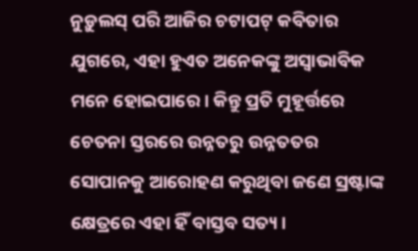ନୁଡ଼ୁଲସ୍ ପରି ଆଜିର ଚଟାପଟ୍ କବିତାର ଯୁଗରେ, ଏହା ହୁଏତ ଅନେକଙ୍କୁ ଅସ୍ୱାଭାବିକ ମନେ ହୋଇପାରେ। କିନ୍ତୁ ପ୍ରତି ମୁହୂର୍ତ୍ତରେ ଚେତନା ସ୍ତରରେ ଉନ୍ନତରୁ ଉନ୍ନତତର ସୋପାନକୁ ଆରୋହଣ କରୁଥିବା ଜଣେ ସ୍ରଷ୍ଟାଙ୍କ କ୍ଷେତ୍ରରେ ଏହା ହିଁ ବାସ୍ତବ ସତ୍ୟ।